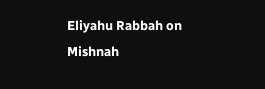Eliyahu Rabbah on Mishnah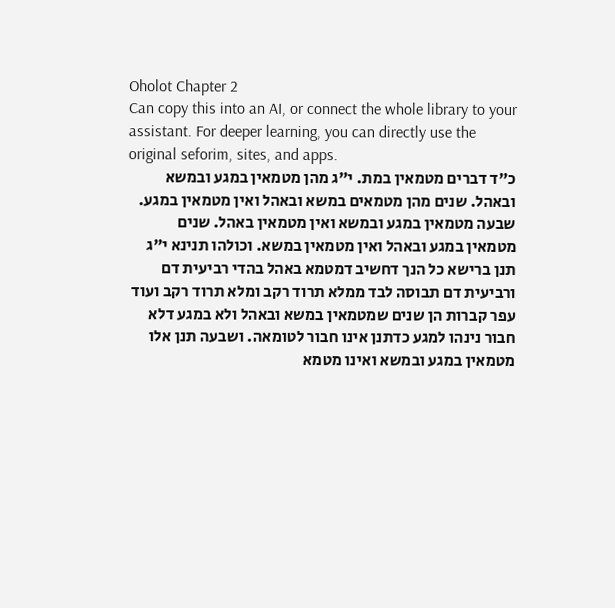Oholot Chapter 2
Can copy this into an AI, or connect the whole library to your assistant. For deeper learning, you can directly use the original seforim, sites, and apps.
כ"ד דברים מטמאין במת. י"ג מהן מטמאין במגע ובמשא ובאהל. שנים מהן מטמאים במשא ובאהל ואין מטמאין במגע. שבעה מטמאין במגע ובמשא ואין מטמאין באהל. שנים מטמאין במגע ובאהל ואין מטמאין במשא. וכולהו תנינא י"ג תנן ברישא כל הנך דחשיב דמטמא באהל בהדי רביעית דם ורביעית דם תבוסה לבד ממלא תרוד רקב ומלא תרוד רקב ועוד עפר קברות הן שנים שמטמאין במשא ובאהל ולא במגע דלא חבור נינהו למגע כדתנן אינו חבור לטומאה. ושבעה תנן אלו מטמאין במגע ובמשא ואינו מטמא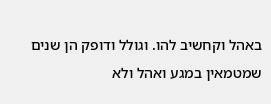באהל וקחשיב להו. וגולל ודופק הן שנים שמטמאין במגע ואהל ולא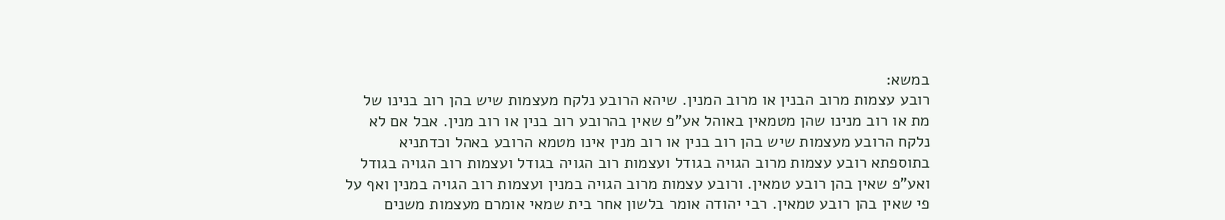במשא:
רובע עצמות מרוב הבנין או מרוב המנין. שיהא הרובע נלקח מעצמות שיש בהן רוב בנינו של מת או רוב מנינו שהן מטמאין באוהל אע"פ שאין בהרובע רוב בנין או רוב מנין. אבל אם לא נלקח הרובע מעצמות שיש בהן רוב בנין או רוב מנין אינו מטמא הרובע באהל וכדתניא בתוספתא רובע עצמות מרוב הגויה בגודל ועצמות רוב הגויה בגודל ועצמות רוב הגויה בגודל ואע"פ שאין בהן רובע טמאין. ורובע עצמות מרוב הגויה במנין ועצמות רוב הגויה במנין ואף על פי שאין בהן רובע טמאין. רבי יהודה אומר בלשון אחר בית שמאי אומרם מעצמות משנים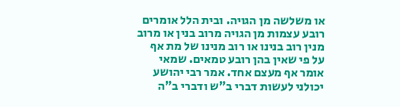או משלשה מן הגויה. ובית הלל אומרים רובע עצמות מן הגויה מרוב בנין או מרוב מנין רוב בנינו או רוב מנינו של מת אף על פי שאין בהן רובע טמאים. שמאי אומר אף מעצם אחד. אמר רבי יהושע יכולני לעשות דברי ב"ש ודברי ב"ה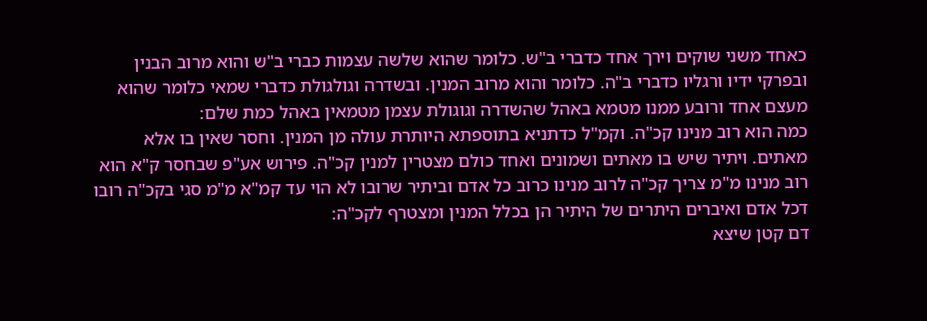כאחד משני שוקים וירך אחד כדברי ב"ש. כלומר שהוא שלשה עצמות כברי ב"ש והוא מרוב הבנין ובפרקי ידיו ורגליו כדברי ב"ה. כלומר והוא מרוב המנין. ובשדרה וגולגולת כדברי שמאי כלומר שהוא מעצם אחד ורובע ממנו מטמא באהל שהשדרה וגוגולת עצמן מטמאין באהל כמת שלם:
כמה הוא רוב מנינו קכ"ה. וקמ"ל כדתניא בתוספתא היותרת עולה מן המנין. וחסר שאין בו אלא מאתים. ויתיר שיש בו מאתים ושמונים ואחד כולם מצטרין למנין קכ"ה. פירוש אע"פ שבחסר ק"א הוא רוב מנינו מ"מ צריך קכ"ה לרוב מנינו כרוב כל אדם וביתיר שרובו לא הוי עד קמ"א מ"מ סגי בקכ"ה רובו דכל אדם ואיברים היתרים של היתיר הן בכלל המנין ומצטרף לקכ"ה:
דם קטן שיצא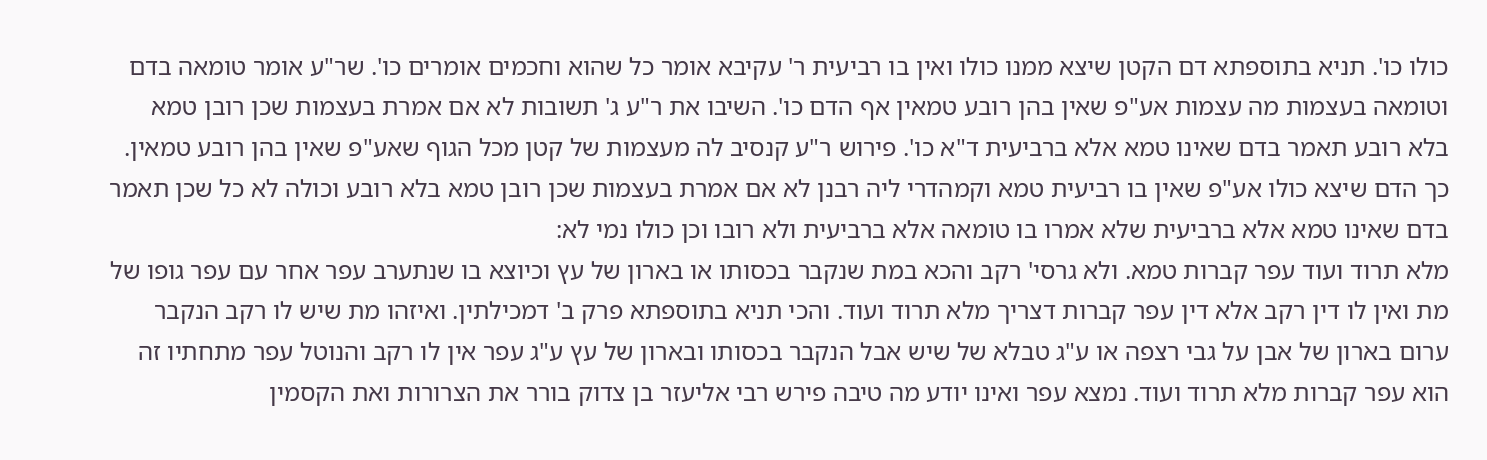כולו כו'. תניא בתוספתא דם הקטן שיצא ממנו כולו ואין בו רביעית ר' עקיבא אומר כל שהוא וחכמים אומרים כו'. שר"ע אומר טומאה בדם וטומאה בעצמות מה עצמות אע"פ שאין בהן רובע טמאין אף הדם כו'. השיבו את ר"ע ג' תשובות לא אם אמרת בעצמות שכן רובן טמא בלא רובע תאמר בדם שאינו טמא אלא ברביעית ד"א כו'. פירוש ר"ע קנסיב לה מעצמות של קטן מכל הגוף שאע"פ שאין בהן רובע טמאין. כך הדם שיצא כולו אע"פ שאין בו רביעית טמא וקמהדרי ליה רבנן לא אם אמרת בעצמות שכן רובן טמא בלא רובע וכולה לא כל שכן תאמר בדם שאינו טמא אלא ברביעית שלא אמרו בו טומאה אלא ברביעית ולא רובו וכן כולו נמי לא:
מלא תרוד ועוד עפר קברות טמא. ולא גרסי' רקב והכא במת שנקבר בכסותו או בארון של עץ וכיוצא בו שנתערב עפר אחר עם עפר גופו של מת ואין לו דין רקב אלא דין עפר קברות דצריך מלא תרוד ועוד. והכי תניא בתוספתא פרק ב' דמכילתין. ואיזהו מת שיש לו רקב הנקבר ערום בארון של אבן על גבי רצפה או ע"ג טבלא של שיש אבל הנקבר בכסותו ובארון של עץ ע"ג עפר אין לו רקב והנוטל עפר מתחתיו זה הוא עפר קברות מלא תרוד ועוד. נמצא עפר ואינו יודע מה טיבה פירש רבי אליעזר בן צדוק בורר את הצרורות ואת הקסמין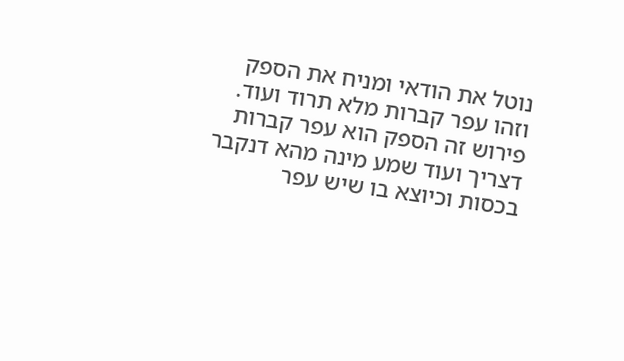נוטל את הודאי ומניח את הספק וזהו עפר קברות מלא תרוד ועוד. פירוש זה הספק הוא עפר קברות דצריך ועוד שמע מינה מהא דנקבר בכסות וכיוצא בו שיש עפר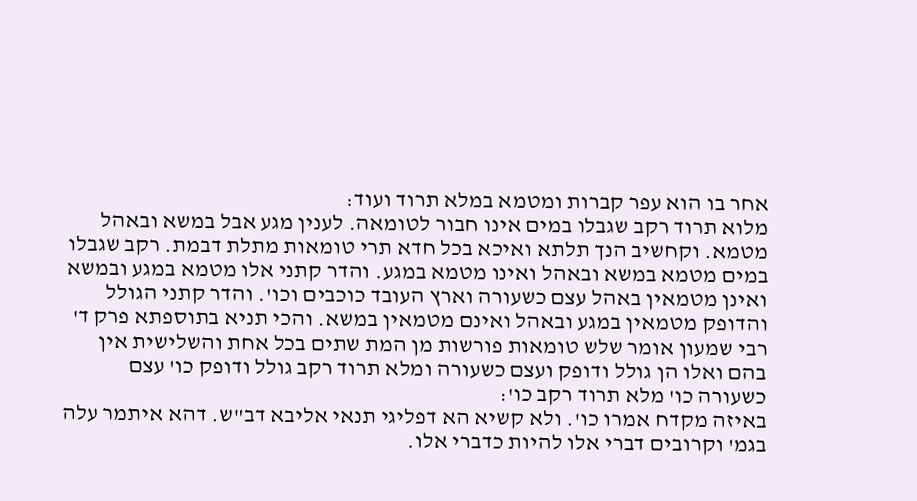אחר בו הוא עפר קברות ומטמא במלא תרוד ועוד:
מלוא תרוד רקב שגבלו במים אינו חבור לטומאה. לענין מגע אבל במשא ובאהל מטמא. וקחשיב הנך תלתא ואיכא בכל חדא תרי טומאות מתלת דבמת. רקב שגבלו במים מטמא במשא ובאהל ואינו מטמא במגע. והדר קתני אלו מטמא במגע ובמשא ואינן מטמאין באהל עצם כשעורה וארץ העובד כוכבים וכו'. והדר קתני הגולל והדופק מטמאין במגע ובאהל ואינם מטמאין במשא. והכי תניא בתוספתא פרק ד' רבי שמעון אומר שלש טומאות פורשות מן המת שתים בכל אחת והשלישית אין בהם ואלו הן גולל ודופק ועצם כשעורה ומלא תרוד רקב גולל ודופק כו' עצם כשעורה כו' מלא תרוד רקב כו':
באיזה מקדח אמרו כו'. ולא קשיא הא דפליגי תנאי אליבא דב"ש. דהא איתמר עלה בגמ' וקרובים דברי אלו להיות כדברי אלו.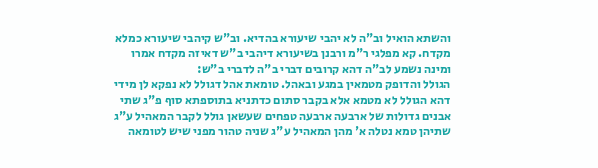והשתא הואיל וב"ה לא יהבי שיעורא בהדיא. וב"ש קיהבי שיעורא כמלא מקדח. קא מפלגי ר"מ ורבנן בשיעורא דיהבי ב"ש דאיזה מקדח אמרו ומינה נשמע לב"ה דהא קרובים דברי ב"ה לדברי ב"ש:
הגולל והדופק מטמאין במגע ובאהל. טומאת אהל דגולל לא נפקא לן מידי דהא הגולל לא מטמא אלא בקבר סתום כדתניא בתוספתא סוף פ"ג שתי אבנים גדולות של ארבעה ארבעה טפחים שעשאן גולל לקבר המאהיל ע"ג שתיהן טמא נטלה א' מהן המאהיל ע"ג שניה טהור מפני שיש לטומאה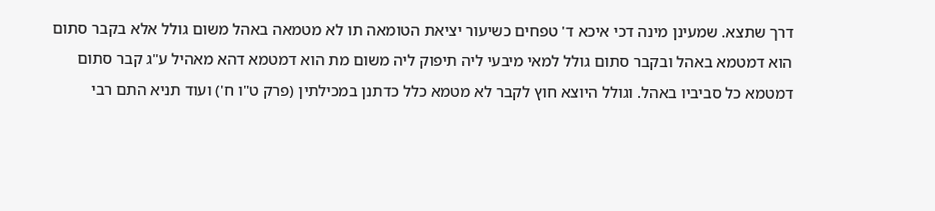דרך שתצא. שמעינן מינה דכי איכא ד' טפחים כשיעור יציאת הטומאה תו לא מטמאה באהל משום גולל אלא בקבר סתום הוא דמטמא באהל ובקבר סתום גולל למאי מיבעי ליה תיפוק ליה משום מת הוא דמטמא דהא מאהיל ע"ג קבר סתום דמטמא כל סביביו באהל. וגולל היוצא חוץ לקבר לא מטמא כלל כדתנן במכילתין (פרק ט"ו ח') ועוד תניא התם רבי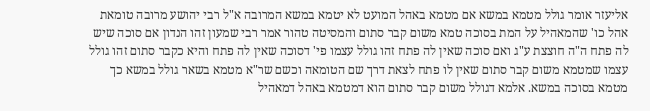אליעזר אומר גולל מטמא במשא אם מטמא באהל המועט לא יטמא במשא המרובה א"ל רבי יהושע מרובה טומאת אהל כו' שהמאהיל על המת בסוכה טמא משום קבר סתום והמסיטה טהור אמר רבי שמעון זהו הנדון אם סוכה שיש לה פתח ה"ה חוצצת ע"ג ואם סוכה שאין לה פתח זהו גולל עצמו פי' דסוכה שאין לה פתח והיא כקבר סתום זהו גולל עצמו שמטמא משום קבר סתום שאין לו פתח לצאת דרך שם הטומאה וכשם שר"א מטמא בשאר גולל במשא כך מטמא בסוכה במשא. אלמא דגולל משום קבר סתום הוא דמטמא באהל דמאהיל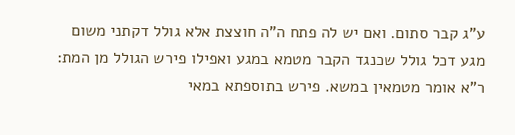ע"ג קבר סתום. ואם יש לה פתח ה"ה חוצצת אלא גולל דקתני משום מגע דכל גולל שכנגד הקבר מטמא במגע ואפילו פירש הגולל מן המת:
ר"א אומר מטמאין במשא. פירש בתוספתא במאי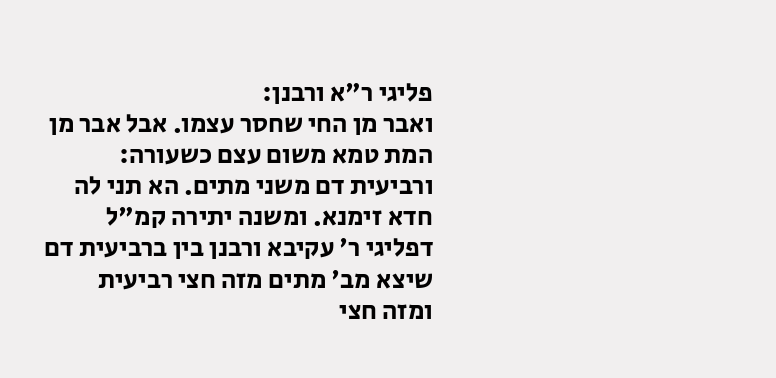פליגי ר"א ורבנן:
ואבר מן החי שחסר עצמו. אבל אבר מן המת טמא משום עצם כשעורה:
ורביעית דם משני מתים. הא תני לה חדא זימנא. ומשנה יתירה קמ"ל דפליגי ר' עקיבא ורבנן בין ברביעית דם שיצא מב' מתים מזה חצי רביעית ומזה חצי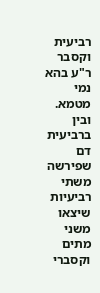רביעית וקסבר ר"ע בהא נמי מטמא. ובין ברביעית דם שפירשה משתי רביעיות שיצאו משני מתים וקסברי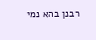רבנן בהא נמי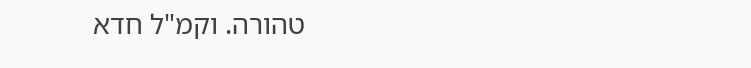טהורה. וקמ"ל חדא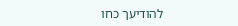להודיעך כחו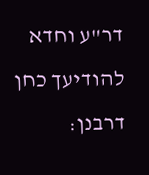דר"ע וחדא להודיעך כחן דרבנן: